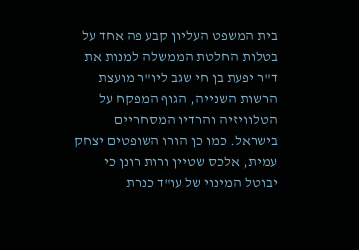בית המשפט העליון קבע פה אחד על בטלות החלטת הממשלה למנות את ד"ר יפעת בן חי שגב ליו"ר מועצת הרשות השנייה, הגוף המפקח על הטלוויזיה והרדיו המסחריים בישראל. כמו כן הורו השופטים יצחק עמית, אלכס שטיין ורות רונן כי יבוטל המינוי של עו"ד כנרת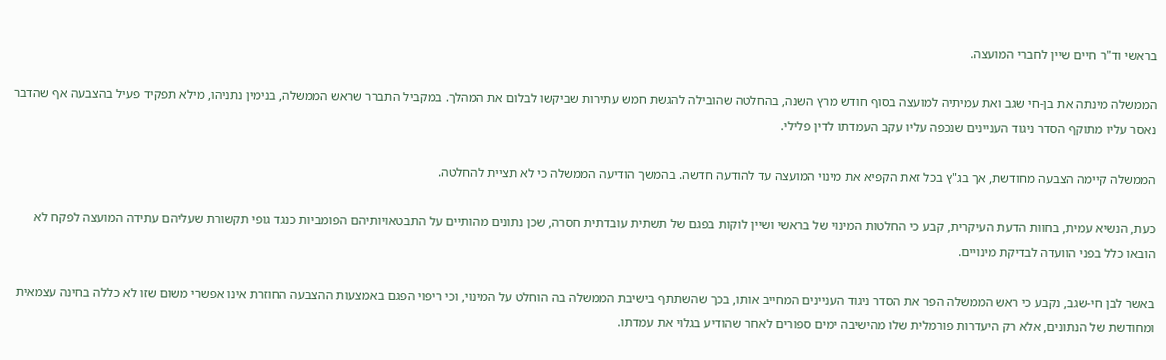בראשי וד"ר חיים שיין לחברי המועצה.

הממשלה מינתה את בן-חי שגב ואת עמיתיה למועצה בסוף חודש מרץ השנה, בהחלטה שהובילה להגשת חמש עתירות שביקשו לבלום את המהלך. במקביל התברר שראש הממשלה, בנימין נתניהו, מילא תפקיד פעיל בהצבעה אף שהדבר נאסר עליו מתוקף הסדר ניגוד העניינים שנכפה עליו עקב העמדתו לדין פלילי.

הממשלה קיימה הצבעה מחודשת, אך בג"ץ בכל זאת הקפיא את מינוי המועצה עד להודעה חדשה. בהמשך הודיעה הממשלה כי לא תציית להחלטה.

כעת, הנשיא עמית, בחוות הדעת העיקרית, קבע כי החלטות המינוי של בראשי ושיין לוקות בפגם של תשתית עובדתית חסרה, שכן נתונים מהותיים על התבטאויותיהם הפומביות כנגד גופי תקשורת שעליהם עתידה המועצה לפקח לא הובאו כלל בפני הוועדה לבדיקת מינויים.

באשר לבן חי-שגב, נקבע כי ראש הממשלה הפר את הסדר ניגוד העניינים המחייב אותו, בכך שהשתתף בישיבת הממשלה בה הוחלט על המינוי, וכי ריפוי הפגם באמצעות ההצבעה החוזרת אינו אפשרי משום שזו לא כללה בחינה עצמאית ומחודשת של הנתונים, אלא רק היעדרות פורמלית שלו מהישיבה ימים ספורים לאחר שהודיע בגלוי את עמדתו.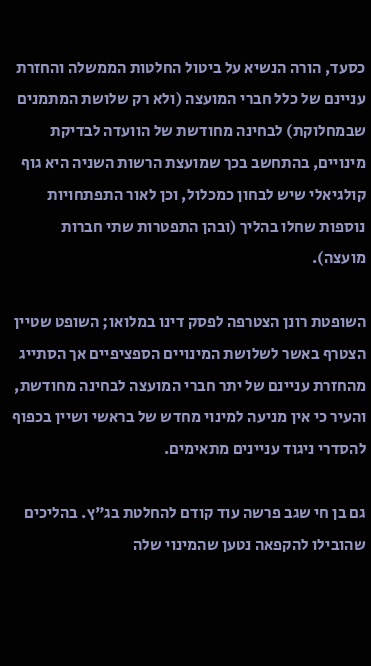כסעד, הורה הנשיא על ביטול החלטות הממשלה והחזרת עניינם של כלל חברי המועצה (ולא רק שלושת המתמנים שבמחלוקת) לבחינה מחודשת של הוועדה לבדיקת מינויים, בהתחשב בכך שמועצת הרשות השניה היא גוף קולגיאלי שיש לבחון כמכלול, וכן לאור התפתחויות נוספות שחלו בהליך (ובהן התפטרות שתי חברות מועצה).

השופטת רונן הצטרפה לפסק דינו במלואו; השופט שטיין הצטרף באשר לשלושת המינויים הספציפיים אך הסתייג מהחזרת עניינם של יתר חברי המועצה לבחינה מחודשת, והעיר כי אין מניעה למינוי מחדש של בראשי ושיין בכפוף להסדרי ניגוד עניינים מתאימים.

גם בן חי שגב פרשה עוד קודם להחלטת בג"ץ. בהליכים שהובילו להקפאה נטען שהמינוי שלה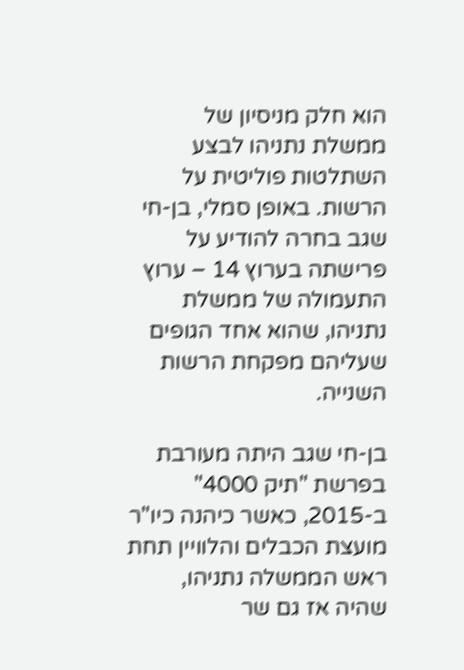הוא חלק מניסיון של ממשלת נתניהו לבצע השתלטות פוליטית על הרשות. באופן סמלי, בן-חי שגב בחרה להודיע על פרישתה בערוץ 14 – ערוץ התעמולה של ממשלת נתניהו, שהוא אחד הגופים שעליהם מפקחת הרשות השנייה.

בן-חי שגב היתה מעורבת בפרשת "תיק 4000" ב-2015, כאשר כיהנה כיו"ר מועצת הכבלים והלוויין תחת ראש הממשלה נתניהו, שהיה אז גם שר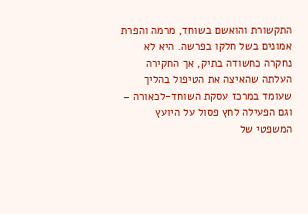התקשורת והואשם בשוחד, מרמה והפרת אמונים בשל חלקו בפרשה. היא לא נחקרה כחשודה בתיק, אך החקירה העלתה שהאיצה את הטיפול בהליך שעומד במרכז עסקת השוחד-לכאורה – וגם הפעילה לחץ פסול על היועץ המשפטי של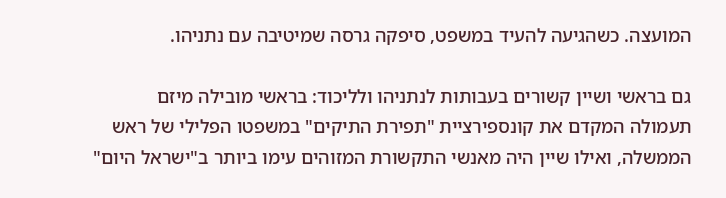המועצה. כשהגיעה להעיד במשפט, סיפקה גרסה שמיטיבה עם נתניהו.

גם בראשי ושיין קשורים בעבותות לנתניהו ולליכוד: בראשי מובילה מיזם תעמולה המקדם את קונספירציית "תפירת התיקים" במשפטו הפלילי של ראש הממשלה, ואילו שיין היה מאנשי התקשורת המזוהים עימו ביותר ב"ישראל היום"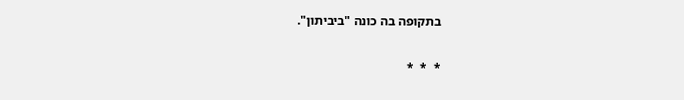בתקופה בה כונה "ביביתון".

*  *  *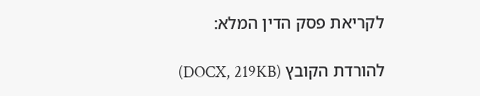לקריאת פסק הדין המלא:

להורדת הקובץ (DOCX, 219KB)